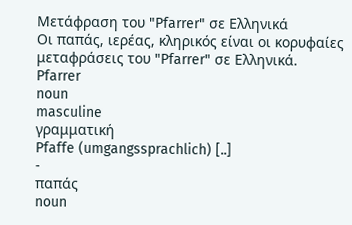Μετάφραση του "Pfarrer" σε Ελληνικά
Οι παπάς, ιερέας, κληρικός είναι οι κορυφαίες μεταφράσεις του "Pfarrer" σε Ελληνικά.
Pfarrer
noun
masculine
γραμματική
Pfaffe (umgangssprachlich) [..]
-
παπάς
noun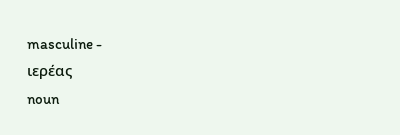masculine -
ιερέας
noun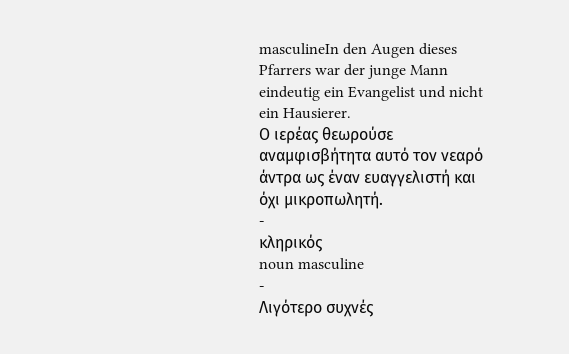masculineIn den Augen dieses Pfarrers war der junge Mann eindeutig ein Evangelist und nicht ein Hausierer.
Ο ιερέας θεωρούσε αναμφισβήτητα αυτό τον νεαρό άντρα ως έναν ευαγγελιστή και όχι μικροπωλητή.
-
κληρικός
noun masculine
-
Λιγότερο συχνές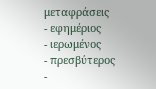μεταφράσεις
- εφημέριος
- ιερωμένος
- πρεσβύτερος
-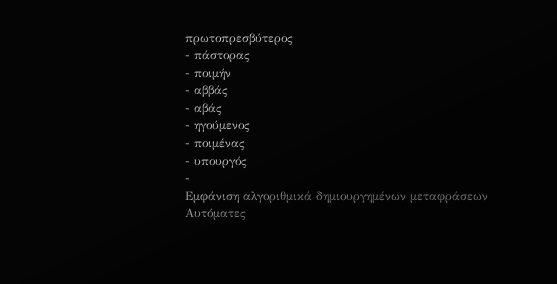πρωτοπρεσβύτερος
- πάστορας
- ποιμήν
- αββάς
- αβάς
- ηγούμενος
- ποιμένας
- υπουργός
-
Εμφάνιση αλγοριθμικά δημιουργημένων μεταφράσεων
Αυτόματες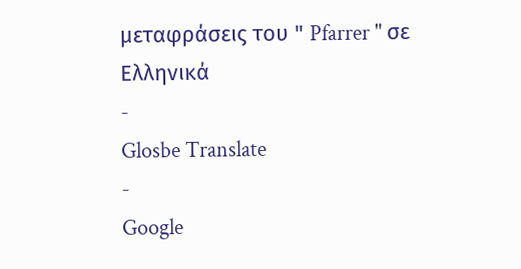μεταφράσεις του " Pfarrer " σε Ελληνικά
-
Glosbe Translate
-
Google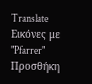Translate
Εικόνες με "Pfarrer"
Προσθήκη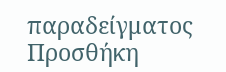παραδείγματος
Προσθήκη